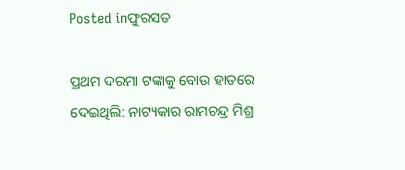Posted inଫୁରସତ

ପ୍ରଥମ ଦରମା ଟଙ୍କାକୁ ବୋଉ ହାତରେ ଦେଇଥିଲି: ନାଟ୍ୟକାର ରାମଚନ୍ଦ୍ର ମିଶ୍ର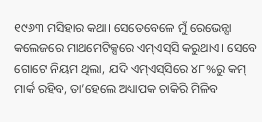୧୯୬୩ ମସିହାର କଥା। ସେତେବେଳେ ମୁଁ ରେଭେନ୍ସା କଲେଜରେ ମାଥମେଟିକ୍ସରେ ଏମ୍‌ଏସ୍‌ସି କରୁଥାଏ। ସେବେ ଗୋଟେ ନିୟମ ଥିଲା, ଯଦି ଏମ୍‌ଏସ୍‌ସିରେ ୪୮%ରୁ କମ୍‌ ମାର୍କ ରହିବ, ତା’ହେଲେ ଅଧ୍ୟାପକ ଚାକିରି ମିଳିବ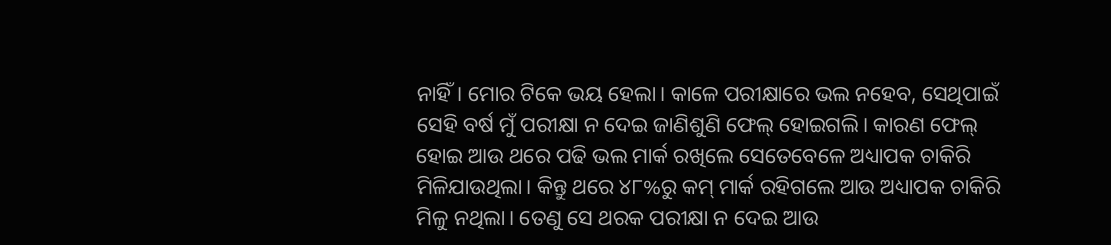ନାହିଁ। ମୋର ଟିକେ ଭୟ ହେଲା। କାଳେ ପରୀକ୍ଷାରେ ଭଲ ନହେବ, ସେଥିପାଇଁ ସେହି ବର୍ଷ ମୁଁ ପରୀକ୍ଷା ନ ଦେଇ ଜାଣିଶୁଣି ଫେଲ୍‌ ହୋଇଗଲି। କାରଣ ଫେଲ୍‌ ହୋଇ ଆଉ ଥରେ ପଢି ଭଲ ମାର୍କ ରଖିଲେ ସେତେବେଳେ ଅଧ୍ୟାପକ ଚାକିରି ମିଳିଯାଉଥିଲା। କିନ୍ତୁ ଥରେ ୪୮%ରୁ କମ୍‌ ମାର୍କ ରହିଗଲେ ଆଉ ଅଧ୍ୟାପକ ଚାକିରି ମିଳୁ ନଥିଲା। ତେଣୁ ସେ ଥରକ ପରୀକ୍ଷା ନ ଦେଇ ଆଉ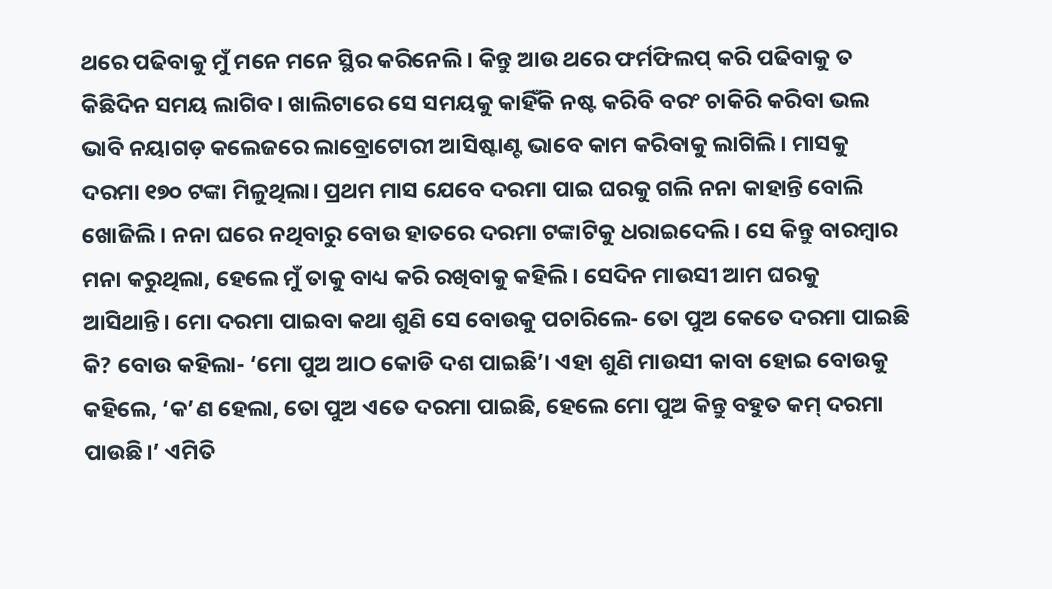ଥରେ ପଢିବାକୁ ମୁଁ ମନେ ମନେ ସ୍ଥିର କରିନେଲି। କିନ୍ତୁ ଆଉ ଥରେ ଫର୍ମଫିଲପ୍‌ କରି ପଢିବାକୁ ତ କିଛିଦିନ ସମୟ ଲାଗିବ। ଖାଲିଟାରେ ସେ ସମୟକୁ କାହିଁକି ନଷ୍ଟ କରିବି ବରଂ ଚାକିରି କରିବା ଭଲ ଭାବି ନୟାଗଡ଼ କଲେଜରେ ଲାବ୍ରୋଟୋରୀ ଆସିଷ୍ଟାଣ୍ଟ ଭାବେ କାମ କରିବାକୁ ଲାଗିଲି। ମାସକୁ ଦରମା ୧୭୦ ଟଙ୍କା ମିଳୁଥିଲା। ପ୍ରଥମ ମାସ ଯେବେ ଦରମା ପାଇ ଘରକୁ ଗଲି ନନା କାହାନ୍ତି ବୋଲି ଖୋଜିଲି। ନନା ଘରେ ନଥିବାରୁ ବୋଉ ହାତରେ ଦରମା ଟଙ୍କାଟିକୁ ଧରାଇଦେଲି। ସେ କିନ୍ତୁ ବାରମ୍ବାର ମନା କରୁଥିଲା, ହେଲେ ମୁଁ ତାକୁ ବାଧ୍ୟ କରି ରଖିବାକୁ କହିଲି। ସେଦିନ ମାଉସୀ ଆମ ଘରକୁ ଆସିଥାନ୍ତି। ମୋ ଦରମା ପାଇବା କଥା ଶୁଣି ସେ ବୋଉକୁ ପଚାରିଲେ- ତୋ ପୁଅ କେତେ ଦରମା ପାଇଛି କି? ବୋଉ କହିଲା- ‘ମୋ ପୁଅ ଆଠ କୋଡି ଦଶ ପାଇଛି’। ଏହା ଶୁଣି ମାଉସୀ କାବା ହୋଇ ବୋଉକୁ କହିଲେ, ‘କ’ଣ ହେଲା, ତୋ ପୁଅ ଏତେ ଦରମା ପାଇଛି, ହେଲେ ମୋ ପୁଅ କିନ୍ତୁ ବହୁତ କମ୍‌ ଦରମା ପାଉଛି।’ ଏମିତି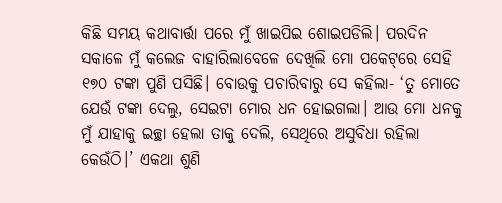କିଛି ସମୟ କଥାବାର୍ତ୍ତା ପରେ ମୁଁ ଖାଇପିଇ ଶୋଇପଡିଲି। ପରଦିନ ସକାଳେ ମୁଁ କଲେଜ ବାହାରିଲାବେଳେ ଦେଖିଲି ମୋ ପକେଟ୍‌ରେ ସେହି ୧୭୦ ଟଙ୍କା ପୁଣି ପସିଛି। ବୋଉକୁ ପଚାରିବାରୁ ସେ କହିଲା- ‘ତୁ ମୋତେ ଯେଉଁ ଟଙ୍କା ଦେଲୁ, ସେଇଟା ମୋର ଧନ ହୋଇଗଲା। ଆଉ ମୋ ଧନକୁ ମୁଁ ଯାହାକୁ ଇଚ୍ଛା ହେଲା ତାକୁ ଦେଲି, ସେଥିରେ ଅସୁବିଧା ରହିଲା କେଉଁଠି।’ ଏକଥା ଶୁଣି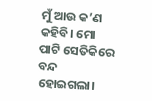ମୁଁ ଆଉ କ’ଣ କହିବି। ମୋ ପାଟି ସେତିକିରେ ବନ୍ଦ ହୋଇଗଲା।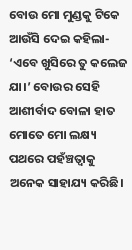ବୋଉ ମୋ ମୁଣ୍ଡକୁ ଟିକେ ଆଉଁସି ଦେଇ କହିଲା- ‘ଏବେ ଖୁସିରେ ତୁ କଲେଜ ଯା।’ ବୋଉର ସେହି ଆଶୀର୍ବାଦ ବୋଳା ହାତ ମୋତେ ମୋ ଲକ୍ଷ୍ୟ ପଥରେ ପହଁଞ୍ଚତ୍ବାକୁ ଅନେକ ସାହାଯ୍ୟ କରିଛି।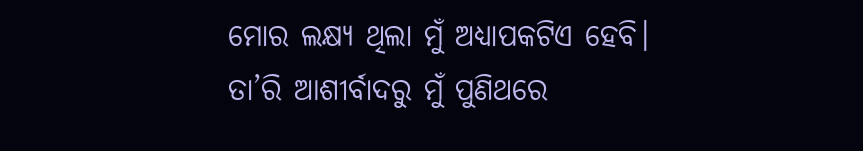ମୋର ଲକ୍ଷ୍ୟ ଥିଲା ମୁଁ ଅଧ୍ୟାପକଟିଏ ହେବି। ତା’ରି ଆଶୀର୍ବାଦରୁ ମୁଁ ପୁଣିଥରେ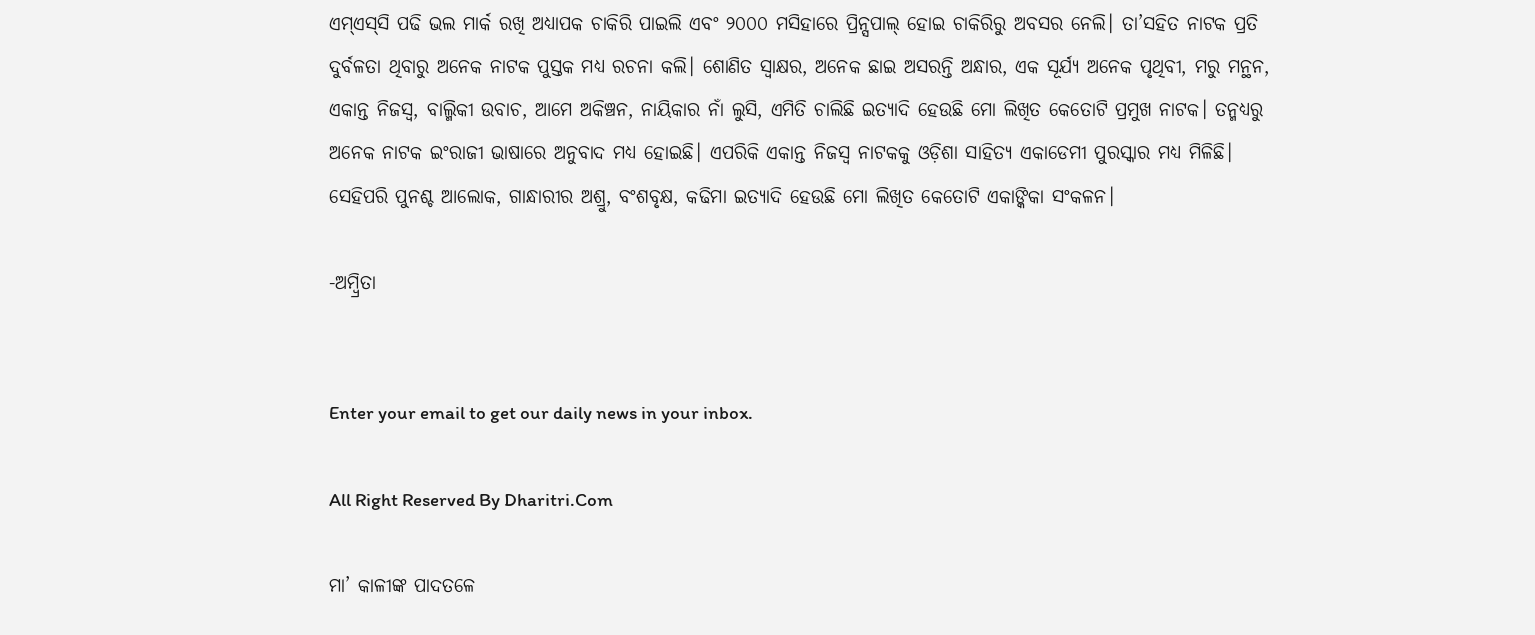ଏମ୍‌ଏସ୍‌ସି ପଢି ଭଲ ମାର୍କ ରଖି ଅଧ୍ୟାପକ ଚାକିରି ପାଇଲି ଏବଂ ୨୦୦୦ ମସିହାରେ ପ୍ରିନ୍ସପାଲ୍‌ ହୋଇ ଚାକିରିରୁ ଅବସର ନେଲି। ତା’ସହିତ ନାଟକ ପ୍ରତି ଦୁର୍ବଳତା ଥିବାରୁ ଅନେକ ନାଟକ ପୁସ୍ତକ ମଧ୍ୟ ରଚନା କଲି। ଶୋଣିତ ସ୍ବାକ୍ଷର, ଅନେକ ଛାଇ ଅସରନ୍ତି ଅନ୍ଧାର, ଏକ ସୂର୍ଯ୍ୟ ଅନେକ ପୃଥିବୀ, ମରୁ ମନ୍ଥନ, ଏକାନ୍ତ ନିଜସ୍ବ, ବାଲ୍ମିକୀ ଉବାଚ, ଆମେ ଅକିଞ୍ଚନ, ନାୟିକାର ନାଁ ଲୁସି, ଏମିତି ଚାଲିଛି ଇତ୍ୟାଦି ହେଉଛି ମୋ ଲିଖିତ କେତୋଟି ପ୍ରମୁଖ ନାଟକ। ତନ୍ମଧ୍ୟରୁ ଅନେକ ନାଟକ ଇଂରାଜୀ ଭାଷାରେ ଅନୁବାଦ ମଧ୍ୟ ହୋଇଛି। ଏପରିକି ଏକାନ୍ତ ନିଜସ୍ବ ନାଟକକୁ ଓଡ଼ିଶା ସାହିତ୍ୟ ଏକାଡେମୀ ପୁରସ୍କାର ମଧ୍ୟ ମିଳିଛି। ସେହିପରି ପୁନଶ୍ଚ ଆଲୋକ, ଗାନ୍ଧାରୀର ଅଶ୍ରୁ, ବଂଶବୃକ୍ଷ, କଢିମା ଇତ୍ୟାଦି ହେଉଛି ମୋ ଲିଖିତ କେତୋଟି ଏକାଙ୍କିକା ସଂକଳନ।

-ଅମ୍ବ୍ରିତା


Enter your email to get our daily news in your inbox.

All Right Reserved By Dharitri.Com

ମା’ କାଳୀଙ୍କ ପାଦତଳେ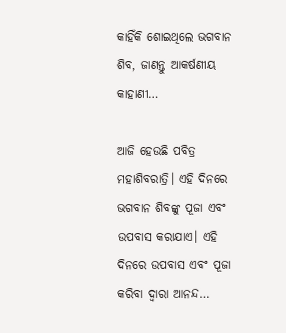କାହିଁକି ଶୋଇଥିଲେ ଭଗବାନ ଶିବ, ଜାଣନ୍ତୁ ଆକର୍ଷଣୀୟ କାହାଣୀ…

ଆଜି ହେଉଛି ପବିତ୍ର ମହାଶିବରାତ୍ରି। ଏହି ଦିନରେ ଭଗବାନ ଶିବଙ୍କୁ ପୂଜା ଏବଂ ଉପବାସ କରାଯାଏ। ଏହି ଦିନରେ ଉପବାସ ଏବଂ ପୂଜା କରିବା ଦ୍ୱାରା ଆନନ୍ଦ…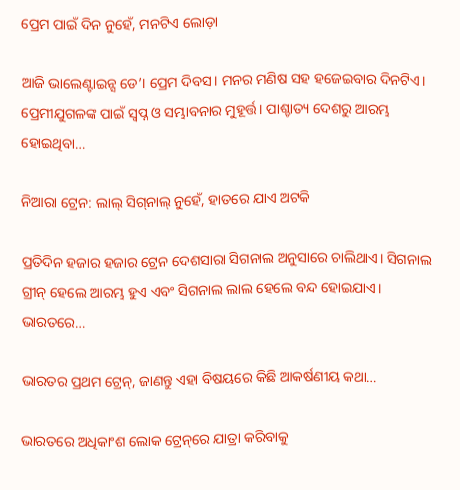ପ୍ରେମ ପାଇଁ ଦିନ ନୁହେଁ, ମନଟିଏ ଲୋଡ଼ା

ଆଜି ଭାଲେଣ୍ଟାଇନ୍ସ ଡେ’। ପ୍ରେମ ଦିବସ। ମନର ମଣିଷ ସହ ହଜେଇବାର ଦିନଟିଏ। ପ୍ରେମୀଯୁଗଳଙ୍କ ପାଇଁ ସ୍ବପ୍ନ ଓ ସମ୍ଭାବନାର ମୁହୂର୍ତ୍ତ। ପାଶ୍ଚାତ୍ୟ ଦେଶରୁ ଆରମ୍ଭ ହୋଇଥିବା…

ନିଆରା ଟ୍ରେନ: ଲାଲ୍‌ ସିଗ୍‌ନାଲ୍‌ ନୁହେଁ, ହାତରେ ଯାଏ ଅଟକି

ପ୍ରତିଦିନ ହଜାର ହଜାର ଟ୍ରେନ ଦେଶସାରା ସିଗନାଲ ଅନୁସାରେ ଚାଲିଥାଏ। ସିଗନାଲ ଗ୍ରୀନ୍‌ ହେଲେ ଆରମ୍ଭ ହୁଏ ଏବଂ ସିଗନାଲ ଲାଲ ହେଲେ ବନ୍ଦ ହୋଇଯାଏ। ଭାରତରେ…

ଭାରତର ପ୍ରଥମ ଟ୍ରେନ୍‌, ଜାଣନ୍ତୁ ଏହା ବିଷୟରେ କିଛି ଆକର୍ଷଣୀୟ କଥା…

ଭାରତରେ ଅଧିକାଂଶ ଲୋକ ଟ୍ରେନ୍‌ରେ ଯାତ୍ରା କରିବାକୁ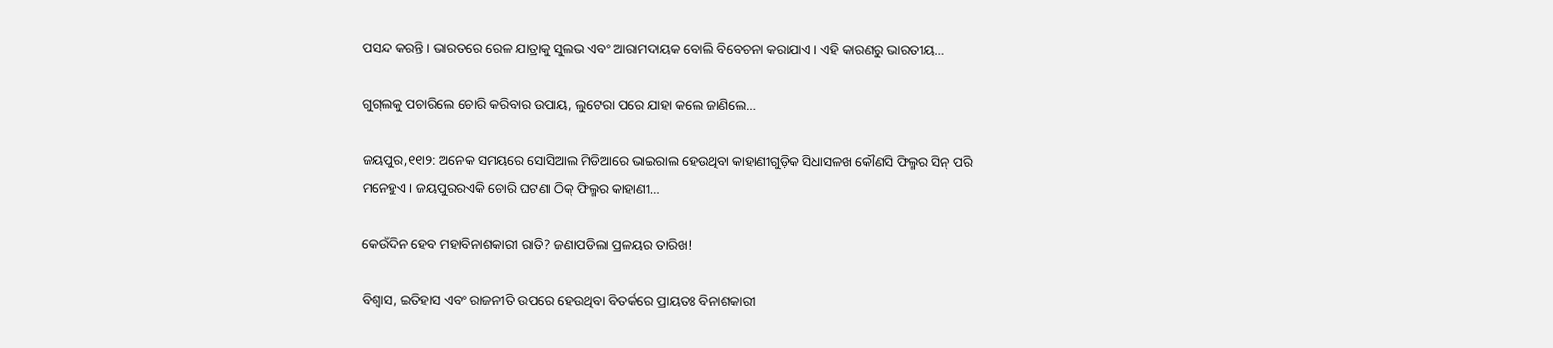ପସନ୍ଦ କରନ୍ତି। ଭାରତରେ ରେଳ ଯାତ୍ରାକୁ ସୁଲଭ ଏବଂ ଆରାମଦାୟକ ବୋଲି ବିବେଚନା କରାଯାଏ। ଏହି କାରଣରୁ ଭାରତୀୟ…

ଗୁଗ୍‌ଲକୁ ପଚାରିଲେ ଚୋରି କରିବାର ଉପାୟ, ଲୁଟେରା ପରେ ଯାହା କଲେ ଜାଣିଲେ…

ଜୟପୁର,୧୧ା୨: ଅନେକ ସମୟରେ ସୋସିଆଲ ମିଡିଆରେ ଭାଇରାଲ ହେଉଥିବା କାହାଣୀଗୁଡ଼ିକ ସିଧାସଳଖ କୌଣସି ଫିଲ୍ମର ସିନ୍‌ ପରି ମନେହୁଏ। ଜୟପୁରରଏକି ଚୋରି ଘଟଣା ଠିକ୍‌ ଫିଲ୍ମର କାହାଣୀ…

କେଉଁଦିନ ହେବ ମହାବିନାଶକାରୀ ରାତି? ଜଣାପଡିଲା ପ୍ରଳୟର ତାରିଖ!

ବିଶ୍ୱାସ, ଇତିହାସ ଏବଂ ରାଜନୀତି ଉପରେ ହେଉଥିବା ବିତର୍କରେ ପ୍ରାୟତଃ ବିନାଶକାରୀ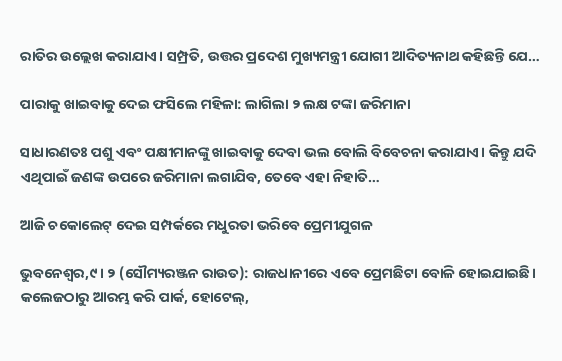ରାତିର ଉଲ୍ଲେଖ କରାଯାଏ। ସମ୍ପ୍ରତି, ଉତ୍ତର ପ୍ରଦେଶ ମୁଖ୍ୟମନ୍ତ୍ରୀ ଯୋଗୀ ଆଦିତ୍ୟନାଥ କହିଛନ୍ତି ଯେ…

ପାରାକୁ ଖାଇବାକୁ ଦେଇ ଫସିଲେ ମହିଳା: ଲାଗିଲା ୨ ଲକ୍ଷ ଟଙ୍କା ଜରିମାନା

ସାଧାରଣତଃ ପଶୁ ଏବଂ ପକ୍ଷୀମାନଙ୍କୁ ଖାଇବାକୁ ଦେବା ଭଲ ବୋଲି ବିବେଚନା କରାଯାଏ। କିନ୍ତୁ ଯଦି ଏଥିପାଇଁ ଜଣଙ୍କ ଉପରେ ଜରିମାନା ଲଗାଯିବ, ତେବେ ଏହା ନିହାତି…

ଆଜି ଚକୋଲେଟ୍‌ ଦେଇ ସମ୍ପର୍କରେ ମଧୁରତା ଭରିବେ ପ୍ରେମୀଯୁଗଳ

ଭୁବନେଶ୍ୱର,୯। ୨ (ସୌମ୍ୟରଞ୍ଜନ ରାଉତ): ରାଜଧାନୀରେ ଏବେ ପ୍ରେମଛିଟା ବୋଳି ହୋଇଯାଇଛି। କଲେଜଠାରୁ ଆରମ୍ଭ କରି ପାର୍କ, ହୋଟେଲ୍‌,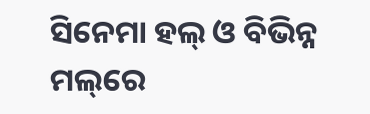ସିନେମା ହଲ୍‌ ଓ ବିଭିନ୍ନ ମଲ୍‌ରେ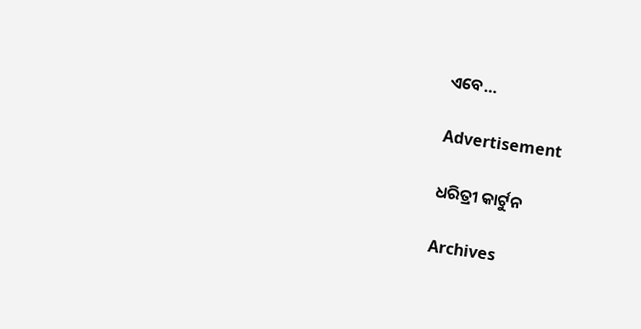ଏବେ…

Advertisement

ଧରିତ୍ରୀ କାର୍ଟୁନ

Archives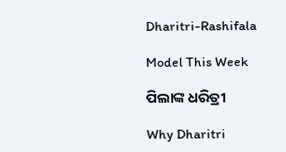Dharitri-Rashifala

Model This Week

ପିଲାଙ୍କ ଧରିତ୍ରୀ

Why Dharitri